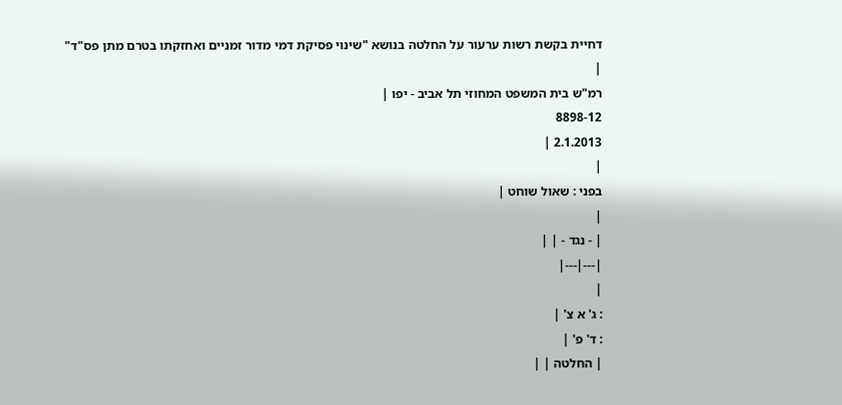דחיית בקשת רשות ערעור על החלטה בנושא "שינוי פסיקת דמי מדור זמניים ואחזקתו בטרם מתן פס"ד"
|
רמ"ש בית המשפט המחוזי תל אביב - יפו |
8898-12
2.1.2013 |
|
בפני : שאול שוחט |
|
| - נגד - | |
|---|---|
|
: ג' א צ' |
: ד' פ' |
| החלטה | |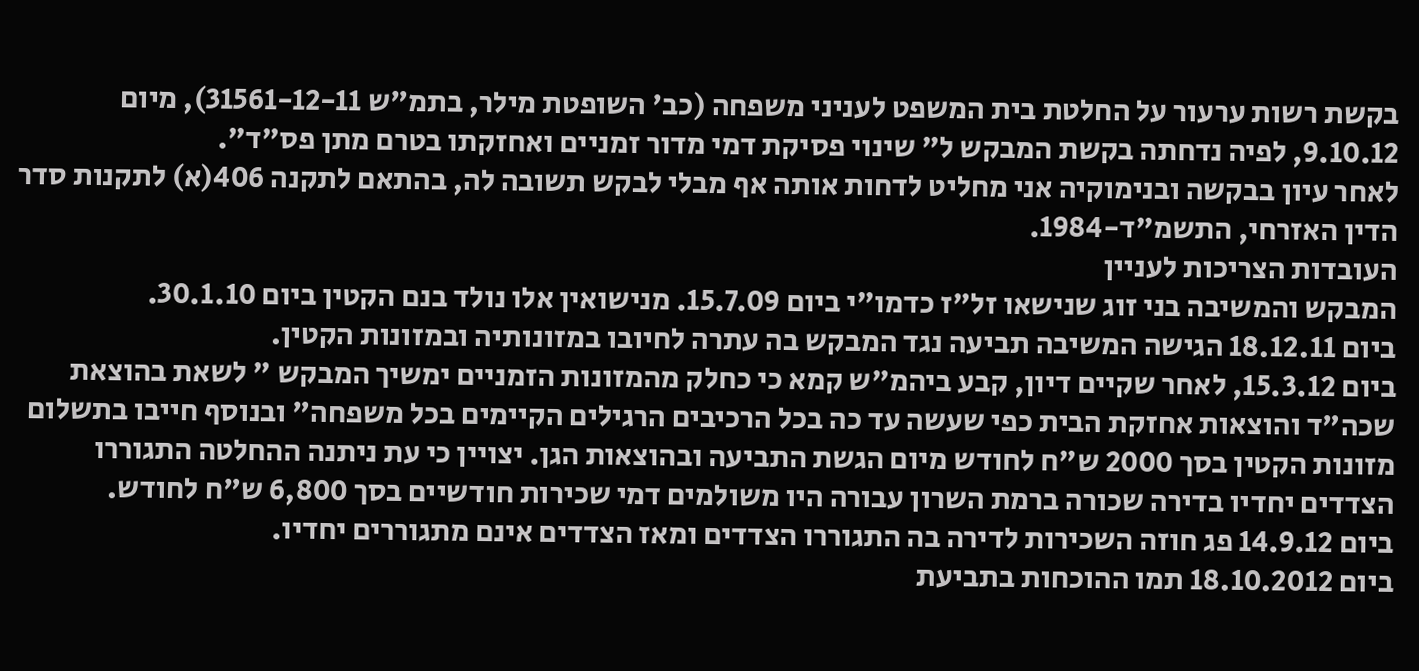בקשת רשות ערעור על החלטת בית המשפט לעניני משפחה (כב' השופטת מילר, בתמ"ש 31561-12-11), מיום 9.10.12, לפיה נדחתה בקשת המבקש ל" שינוי פסיקת דמי מדור זמניים ואחזקתו בטרם מתן פס"ד".
לאחר עיון בבקשה ובנימוקיה אני מחליט לדחות אותה אף מבלי לבקש תשובה לה, בהתאם לתקנה 406(א) לתקנות סדר הדין האזרחי, התשמ"ד-1984.
העובדות הצריכות לעניין
המבקש והמשיבה בני זוג שנישאו זל"ז כדמו"י ביום 15.7.09. מנישואין אלו נולד בנם הקטין ביום 30.1.10.
ביום 18.12.11 הגישה המשיבה תביעה נגד המבקש בה עתרה לחיובו במזונותיה ובמזונות הקטין.
ביום 15.3.12, לאחר שקיים דיון, קבע ביהמ"ש קמא כי כחלק מהמזונות הזמניים ימשיך המבקש " לשאת בהוצאת שכה"ד והוצאות אחזקת הבית כפי שעשה עד כה בכל הרכיבים הרגילים הקיימים בכל משפחה" ובנוסף חייבו בתשלום מזונות הקטין בסך 2000 ש"ח לחודש מיום הגשת התביעה ובהוצאות הגן. יצויין כי עת ניתנה ההחלטה התגוררו הצדדים יחדיו בדירה שכורה ברמת השרון עבורה היו משולמים דמי שכירות חודשיים בסך 6,800 ש"ח לחודש.
ביום 14.9.12 פג חוזה השכירות לדירה בה התגוררו הצדדים ומאז הצדדים אינם מתגוררים יחדיו.
ביום 18.10.2012 תמו ההוכחות בתביעת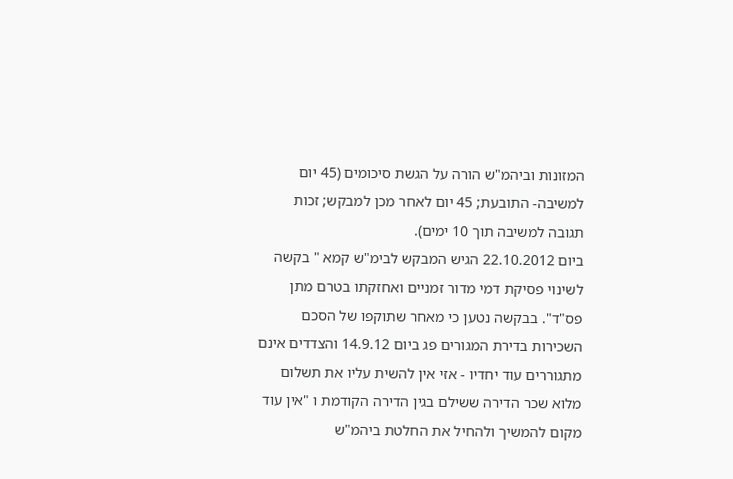המזונות וביהמ"ש הורה על הגשת סיכומים (45 יום למשיבה- התובעת; 45 יום לאחר מכן למבקש; זכות תגובה למשיבה תוך 10 ימים).
ביום 22.10.2012 הגיש המבקש לבימ"ש קמא " בקשה לשינוי פסיקת דמי מדור זמניים ואחזקתו בטרם מתן פס"ד". בבקשה נטען כי מאחר שתוקפו של הסכם השכירות בדירת המגורים פג ביום 14.9.12 והצדדים אינם מתגוררים עוד יחדיו - אזי אין להשית עליו את תשלום מלוא שכר הדירה ששילם בגין הדירה הקודמת ו "אין עוד מקום להמשיך ולהחיל את החלטת ביהמ"ש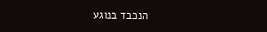הנכבד בנוגע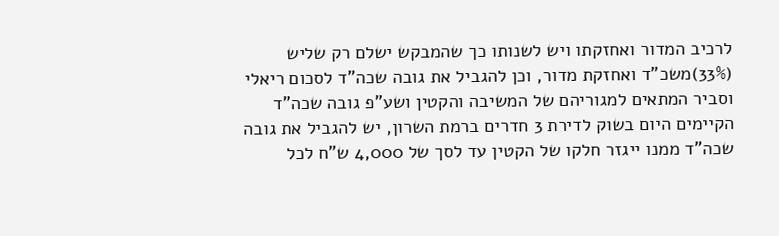לרכיב המדור ואחזקתו ויש לשנותו כך שהמבקש ישלם רק שליש (33%)משכ"ד ואחזקת מדור, וכן להגביל את גובה שכה"ד לסכום ריאלי וסביר המתאים למגוריהם של המשיבה והקטין ושע"פ גובה שכה"ד הקיימים היום בשוק לדירת 3 חדרים ברמת השרון, יש להגביל את גובה שכה"ד ממנו ייגזר חלקו של הקטין עד לסך של 4,000 ש"ח לכל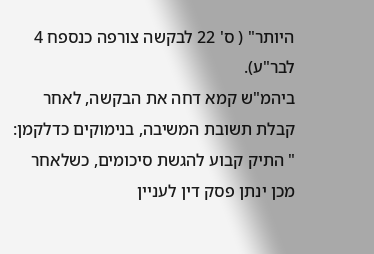היותר" ( ס' 22 לבקשה צורפה כנספח 4 לבר"ע).
ביהמ"ש קמא דחה את הבקשה, לאחר קבלת תשובת המשיבה, בנימוקים כדלקמן:
" התיק קבוע להגשת סיכומים, כשלאחר מכן ינתן פסק דין לעניין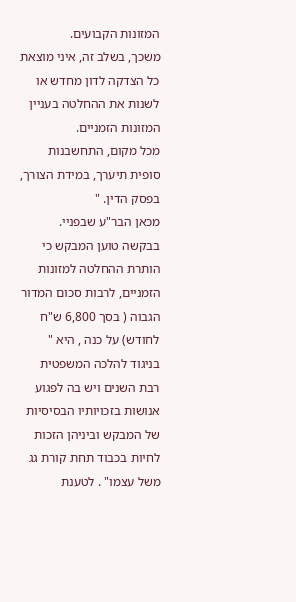המזונות הקבועים.
משכך, בשלב זה, איני מוצאת כל הצדקה לדון מחדש או לשנות את ההחלטה בעניין המזונות הזמניים.
מכל מקום, התחשבנות סופית תיערך, במידת הצורך, בפסק הדין. "
מכאן הבר"ע שבפניי.
בבקשה טוען המבקש כי הותרת ההחלטה למזונות הזמניים, לרבות סכום המדור הגבוה ( בסך 6,800 ש"ח לחודש) על כנה , היא " בניגוד להלכה המשפטית רבת השנים ויש בה לפגוע אנושות בזכויותיו הבסיסיות של המבקש וביניהן הזכות לחיות בכבוד תחת קורת גג משל עצמו" . לטענת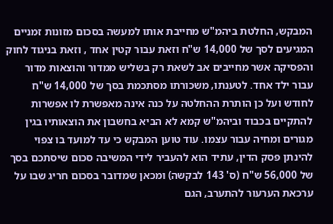המבקש, החלטת ביהמ"ש מחייבת אותו למעשה בסכום מזונות זמניים המגיעים לסך של 14,000 ש"ח וזאת עבור קטין אחד , וזאת בניגוד לחוק והפסיקה אשר מחייבים אב לשאת רק בשליש ממדור והוצאות מדור עבור ילד אחד. לטענתו, משכורתו מסתכמת בסך של 14,000 ש"ח לחודש ועל כן הותרת ההחלטה על כנה אינה מאפשרת לו אפשרות להתקיים בכבוד וביהמ"ש קמא לא הביא בחשבון את הוצאותיו בגין מגורים ומחיה עבור עצמו. עוד טוען המבקש כי עד למועד בו צפוי להינתן פסק הדין, עתיד הוא להעביר לידי המשיבה סכום שיסתכם בסך של 56,000 ש"ח (ס' 143 לבקשה) ומכאן שמדובר בסכום חריג שבו על ערכאת הערעור להתערב, הגם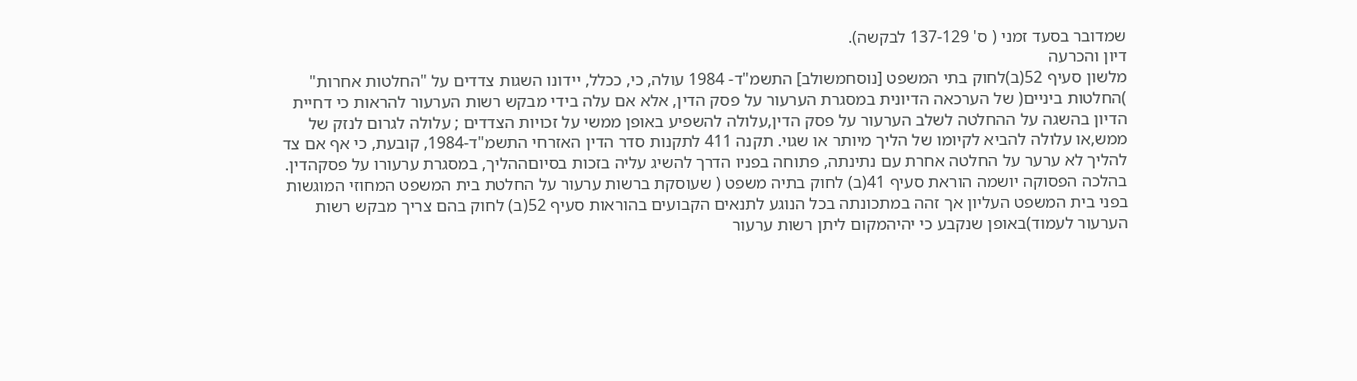שמדובר בסעד זמני ( ס' 137-129 לבקשה).
דיון והכרעה
מלשון סעיף 52(ב)לחוק בתי המשפט [נוסחמשולב] התשמ"ד- 1984 עולה, כי, ככלל, יידונו השגות צדדים על "החלטות אחרות" )החלטות ביניים( של הערכאה הדיונית במסגרת הערעור על פסק הדין, אלא אם עלה בידי מבקש רשות הערעור להראות כי דחיית הדיון בהשגה על ההחלטה לשלב הערעור על פסק הדין,עלולה להשפיע באופן ממשי על זכויות הצדדים ; עלולה לגרום לנזק של ממש,או עלולה להביא לקיומו של הליך מיותר או שגוי. תקנה 411 לתקנות סדר הדין האזרחי התשמ"ד-1984, קובעת, כי אף אם צד להליך לא ערער על החלטה אחרת עם נתינתה, פתוחה בפניו הדרך להשיג עליה בזכות בסיוםההליך, במסגרת ערעורו על פסקהדין.
בהלכה הפסוקה יושמה הוראת סעיף 41(ב) לחוק בתיה משפט ( שעוסקת ברשות ערעור על החלטת בית המשפט המחוזי המוגשות בפני בית המשפט העליון אך זהה במתכונתה בכל הנוגע לתנאים הקבועים בהוראות סעיף 52(ב) לחוק בהם צריך מבקש רשות הערעור לעמוד)באופן שנקבע כי יהיהמקום ליתן רשות ערעור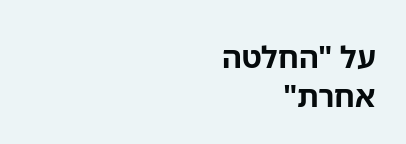על "החלטה אחרת"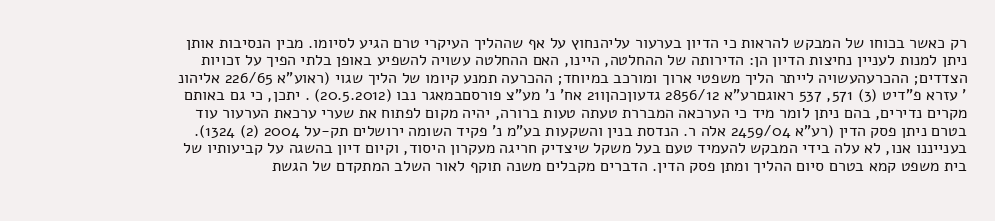רק כאשר בכוחו של המבקש להראות כי הדיון בערעור עליהנחוץ על אף שההליך העיקרי טרם הגיע לסיומו. מבין הנסיבות אותן ניתן למנות לעניין נחיצות הדיון הן: הדירותה של ההחלטה, היינו, האם ההחלטה עשויה להשפיע באופן בלתי הפיך על זכויות הצדדים; ההכרעהעשויה לייתר הליך משפטי ארוך ומורכב במיוחד; ההכרעה תמנע קיומו של הליך שגוי (ראוע"א 226/65 אליהונ ' עזרא פ"דיט (3) 571, 537 ראוגםרע"א 2856/12 גדעוןכהןו21 אח' נ' מע"צ פורסםבמאגר נבו (20.5.2012) . יתכן, כי גם באותם מקרים נדירים, בהם ניתן לומר מיד כי הערכאה המבררת טעתה טעות ברורה, יהיה מקום לפתוח את שערי ערכאת הערעור עוד בטרם ניתן פסק הדין (רע"א 2459/04 אלה ר. הנדסת בנין והשקעות בע"מ נ' פקיד השומה ירושלים תק-על 2004 (2) 1324).
בענייננו אנו, לא עלה בידי המבקש להעמיד טעם בעל משקל שיצדיק חריגה מעקרון היסוד, וקיום דיון בהשגה על קביעותיו של בית משפט קמא בטרם סיום ההליך ומתן פסק הדין. הדברים מקבלים משנה תוקף לאור השלב המתקדם של הגשת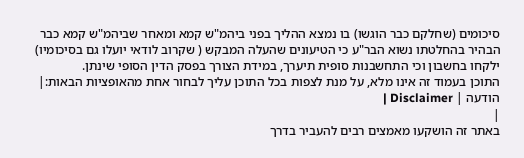סיכומים (שחלקם כבר הוגשו) בו נמצא ההליך בפני ביהמ"ש קמא ומאחר שביהמ"ש קמא כבר הבהיר בהחלטתו נשוא הבר"ע כי הטיעונים שהעלה המבקש ( שקרוב לודאי יועלו גם בסיכומיו) ילקחו בחשבון וכי התחשבנות סופית תיערך, במידת הצורך בפסק הדין הסופי שינתן.
התוכן בעמוד זה אינו מלא, על מנת לצפות בכל התוכן עליך לבחור אחת מהאופציות הבאות:| הודעה | Disclaimer |
|
באתר זה הושקעו מאמצים רבים להעביר בדרך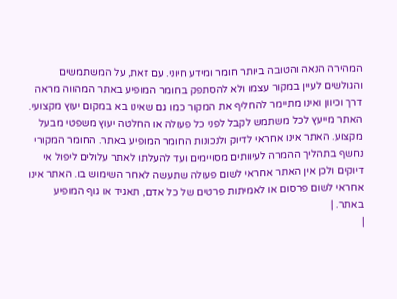המהירה הנאה והטובה ביותר חומר ומידע חיוני. עם זאת, על המשתמשים והגולשים לעיין במקור עצמו ולא להסתפק בחומר המופיע באתר המהווה מראה דרך וכיוון ואינו מתיימר להחליף את המקור כמו גם שאינו בא במקום יעוץ מקצועי. האתר מייעץ לכל משתמש לקבל לפני כל פעולה או החלטה יעוץ משפטי מבעל מקצוע. האתר אינו אחראי לדיוק ולנכונות החומר המופיע באתר. החומר המקורי נחשף בתהליך ההמרה לעיוותים מסויימים ועד להעלתו לאתר עלולים ליפול אי דיוקים ולכן אין האתר אחראי לשום פעולה שתעשה לאחר השימוש בו. האתר אינו אחראי לשום פרסום או לאמיתות פרטים של כל אדם, תאגיד או גוף המופיע באתר. |
|